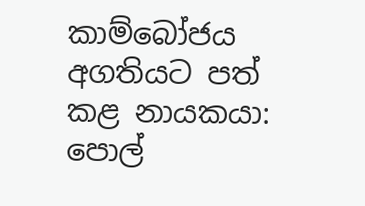කාම්බෝජය අගතියට පත් කළ නායකයා: පොල්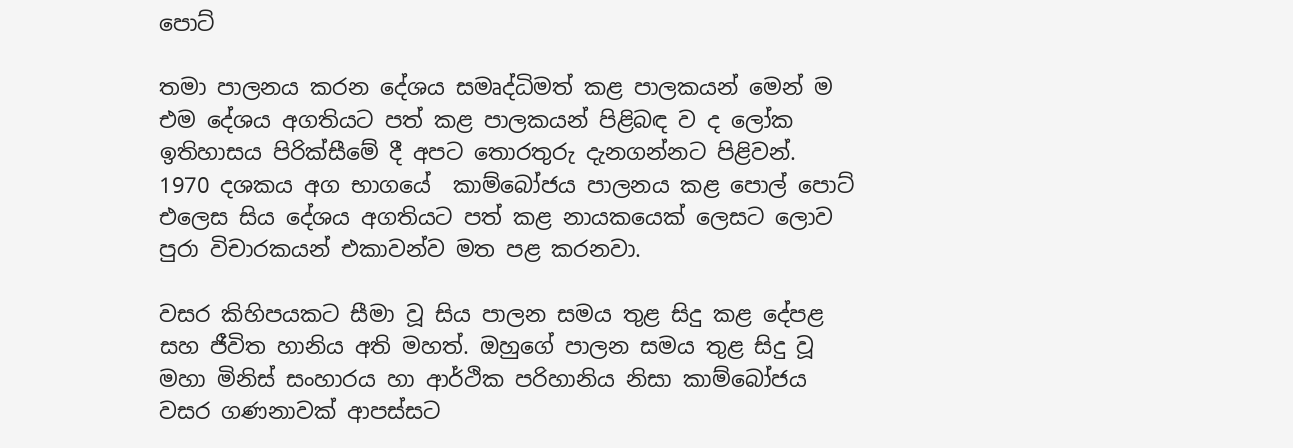පොට්

තමා පාලනය කරන දේශය සමෘද්ධිමත් කළ පාලකයන් මෙන් ම එම දේශය අගතියට පත් කළ පාලකයන් පිළිබඳ ව ද ලෝක ඉතිහාසය පිරික්සීමේ දී අපට තොරතුරු දැනගන්නට පිළිවන්. 1970 දශකය අග භාගයේ  කාම්බෝජය පාලනය කළ පොල් පොට් එලෙස සිය දේශය අගතියට පත් කළ නායකයෙක් ලෙසට ලොව පුරා විචාරකයන් එකාවන්ව මත පළ කරනවා.

වසර කිහිපයකට සීමා වූ සිය පාලන සමය තුළ සිදු කළ දේපළ සහ ජීවිත හානිය අති මහත්. ඔහුගේ පාලන සමය තුළ සිදු වූ මහා මිනිස් සංහාරය හා ආර්ථික පරිහානිය නිසා කාම්බෝජය වසර ගණනාවක් ආපස්සට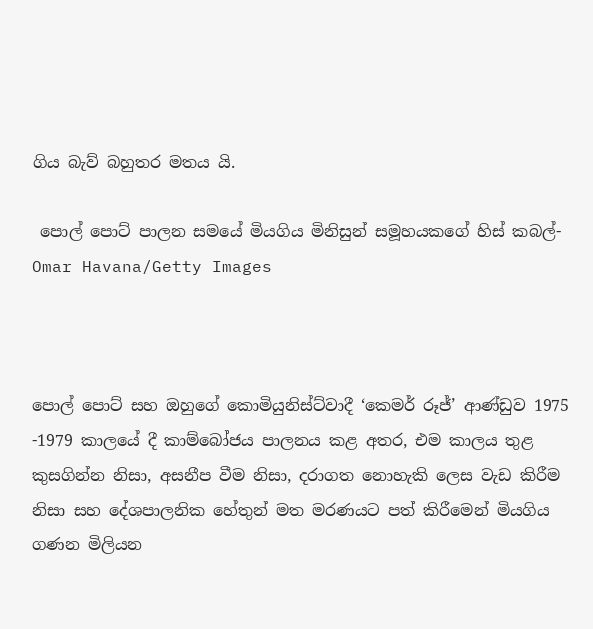ගිය බැව් බහුතර මතය යි.

 පොල් පොට් පාලන සමයේ මියගිය මිනිසුන් සමූහයකගේ හිස් කබල්- Omar Havana/Getty Images



පොල් පොට් සහ ඔහුගේ කොමියුනිස්ට්වාදී ‘කෙමර් රූජ්’ ආණ්ඩුව 1975 -1979 කාලයේ දී කාම්බෝජය පාලනය කළ අතර, එම කාලය තුළ කුසගින්න නිසා, අසනීප වීම නිසා, දරාගත නොහැකි ලෙස වැඩ කිරීම නිසා සහ දේශපාලනික හේතුන් මත මරණයට පත් කිරීමෙන් මියගිය ගණන මිලියන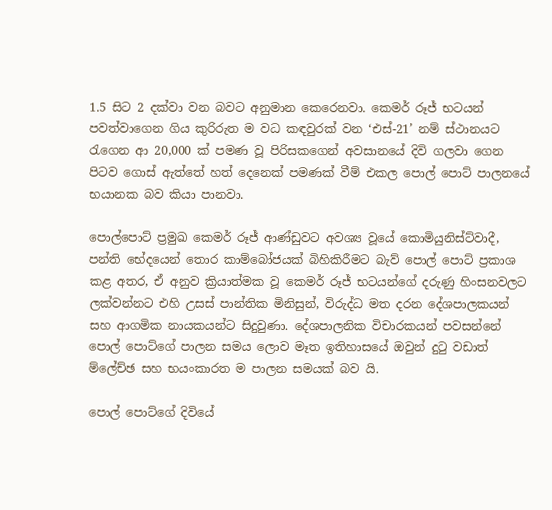1.5 සිට 2 දක්වා වන බවට අනුමාන කෙරෙනවා. කෙමර් රූජ් භටයන් පවත්වාගෙන ගිය කුරිරුත ම වධ කඳවුරක් වන ‘එස්-21’ නම් ස්ථානයට රැගෙන ආ 20,000 ක් පමණ වූ පිරිසකගෙන් අවසානයේ දිවි ගලවා ගෙන පිටව ගොස් ඇත්තේ හත් දෙනෙක් පමණක් වීම් එකල පොල් පොට් පාලනයේ භයානක බව කියා පානවා.

පොල්පොට් ප්‍රමුඛ කෙමර් රූජ් ආණ්ඩුවට අවශ්‍ය වූයේ කොමියුනිස්ට්වාදී, පන්ති භේදයෙන් තොර කාම්බෝජයක් බිහිකිරීමට බැව් පොල් පොට් ප්‍රකාශ කළ අතර, ඒ අනුව ක්‍රියාත්මක වූ කෙමර් රූජ් භටයන්ගේ දරුණු හිංසනවලට ලක්වන්නට එහි උසස් පාන්තික මිනිසුන්, විරුද්ධ මත දරන දේශපාලකයන් සහ ආගමික නායකයන්ට සිදුවුණා. දේශපාලනික විචාරකයන් පවසන්නේ පොල් පොට්ගේ පාලන සමය ලොව මෑත ඉතිහාසයේ ඔවුන් දුටු වඩාත් ම්ලේච්ඡ සහ භයංකාරත ම පාලන සමයක් බව යි.

පොල් පොට්ගේ දිවියේ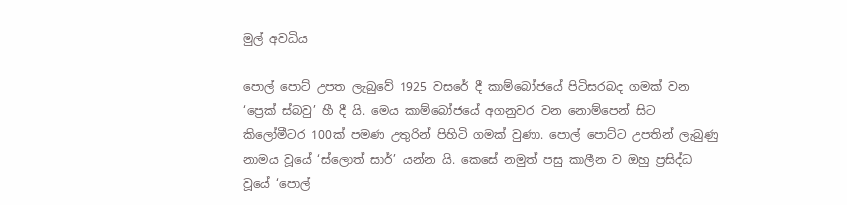මුල් අවධිය

පොල් පොට් උපත ලැබුවේ 1925 වසරේ දී කාම්බෝජයේ පිටිසරබද ගමක් වන ‘ප්‍රෙක් ස්බවු’ හී දී යි. මෙය කාම්බෝජයේ අගනුවර වන නොම්පෙන් සිට කිලෝමීටර 100ක් පමණ උතුරින් පිහිටි ගමක් වුණා. පොල් පොට්ට උපතින් ලැබුණු නාමය වූයේ ‘ස්ලොත් සාර්’ යන්න යි. කෙසේ නමුත් පසු කාලීන ව ඔහු ප්‍රසිද්ධ වූයේ ‘පොල්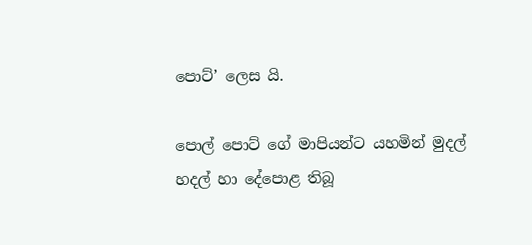පොට්’ ලෙස යි.

පොල් පොට් ගේ මාපියන්ට යහමින් මුදල් හදල් හා දේපොළ තිබූ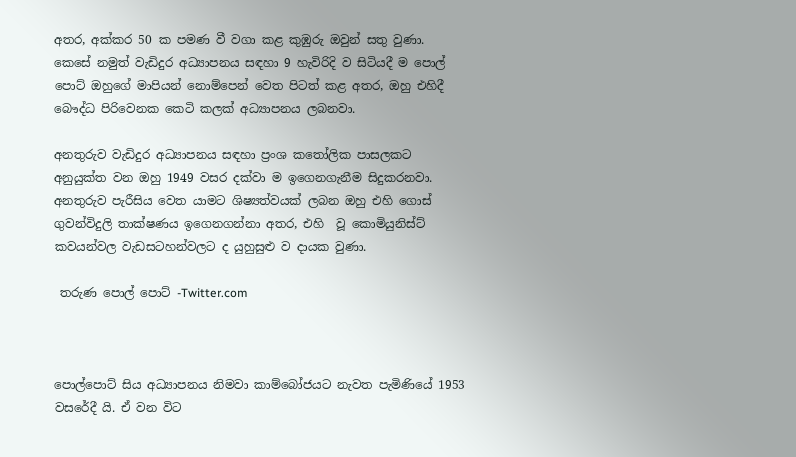අතර, අක්කර 50 ක පමණ වී වගා කළ කුඹුරු ඔවුන් සතු වුණා. කෙසේ නමුත් වැඩිදුර අධ්‍යාපනය සඳහා 9 හැවිරිදි ව සිටියදී ම පොල් පොට් ඔහුගේ මාපියන් නොම්පෙන් වෙත පිටත් කළ අතර, ඔහු එහිදී බෞද්ධ පිරිවෙනක කෙටි කලක් අධ්‍යාපනය ලබනවා.

අනතුරුව වැඩිදුර අධ්‍යාපනය සඳහා ප්‍රංශ කතෝලික පාසලකට අනුයුක්ත වන ඔහු 1949 වසර දක්වා ම ඉගෙනගැනීම සිදුකරනවා. අනතුරුව පැරීසිය වෙත යාමට ශිෂ්‍යත්වයක් ලබන ඔහු එහි ගොස් ගුවන්විදුලි තාක්ෂණය ඉගෙනගන්නා අතර, එහි  වූ කොමියුනිස්ට් කවයන්වල වැඩසටහන්වලට ද යුහුසුළු ව දායක වුණා.

 තරුණ පොල් පොට් -Twitter.com



පොල්පොට් සිය අධ්‍යාපනය නිමවා කාම්බෝජයට නැවත පැමිණියේ 1953 වසරේදී යි. ඒ වන විට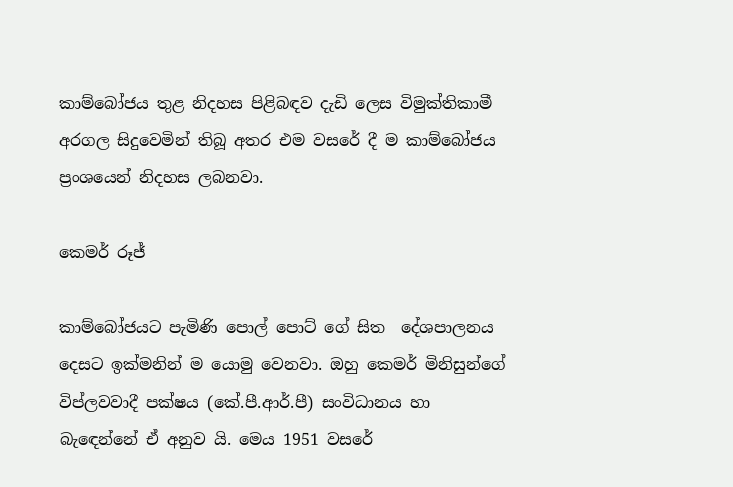කාම්බෝජය තුළ නිදහස පිළිබඳව දැඩි ලෙස විමුක්තිකාමී අරගල සිදුවෙමින් තිබූ අතර එම වසරේ දී ම කාම්බෝජය ප්‍රංශයෙන් නිදහස ලබනවා.

කෙමර් රූජ්

කාම්බෝජයට පැමිණි පොල් පොට් ගේ සිත  දේශපාලනය දෙසට ඉක්මනින් ම යොමු වෙනවා. ඔහු කෙමර් මිනිසුන්ගේ විප්ලවවාදී පක්ෂය (කේ.පී.ආර්.පී) සංවිධානය හා බැඳෙන්නේ ඒ අනුව යි. මෙය 1951 වසරේ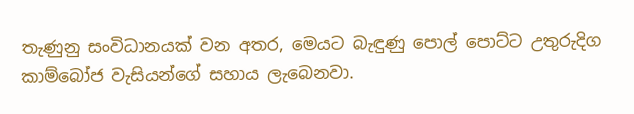තැණුනු සංවිධානයක් වන අතර, මෙයට බැඳුණු පොල් පොට්ට උතුරුදිග කාම්බෝජ වැසියන්ගේ සහාය ලැබෙනවා.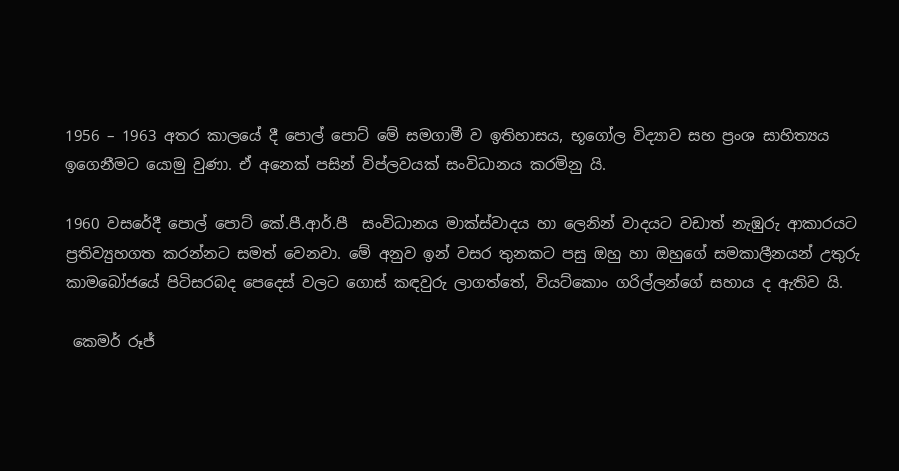1956 – 1963 අතර කාලයේ දී පොල් පොට් මේ සමගාමී ව ඉතිහාසය, භූගෝල විද්‍යාව සහ ප්‍රංශ සාහිත්‍යය ඉගෙනීමට යොමු වුණා. ඒ අනෙක් පසින් විප්ලවයක් සංවිධානය කරමිනු යි.

1960 වසරේදී පොල් පොට් කේ.පී.ආර්.පී  සංවිධානය මාක්ස්වාදය හා ලෙනින් වාදයට වඩාත් නැඹුරු ආකාරයට ප්‍රතිව්‍යුහගත කරන්නට සමත් වෙනවා. මේ අනුව ඉන් වසර තුනකට පසු ඔහු හා ඔහුගේ සමකාලීනයන් උතුරු කාමබෝජයේ පිටිසරබද පෙදෙස් වලට ගොස් කඳවුරු ලාගත්තේ, වියට්කොං ගරිල්ලන්ගේ සහාය ද ඇතිව යි.

 කෙමර් රූජ්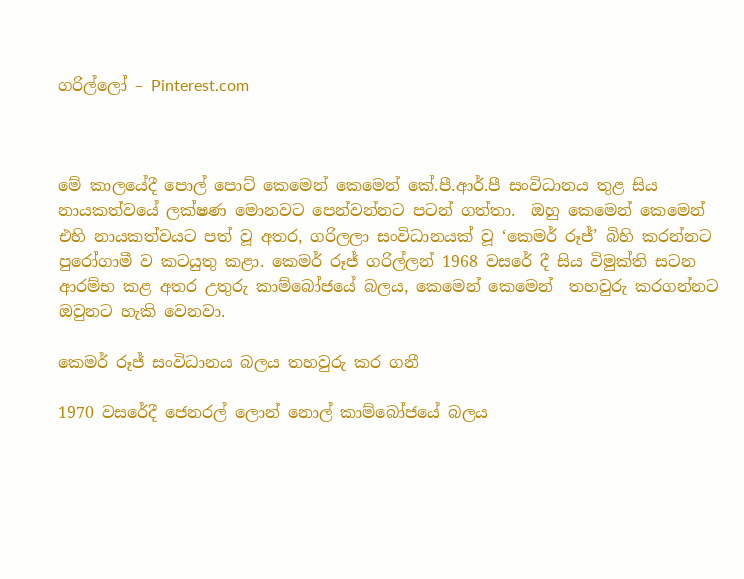ගරිල්ලෝ – Pinterest.com



මේ කාලයේදී පොල් පොට් කෙමෙන් කෙමෙන් කේ.පී.ආර්.පී සංවිධානය තුළ සිය නායකත්වයේ ලක්ෂණ මොනවට පෙන්වන්නට පටන් ගත්තා.  ඔහු කෙමෙන් කෙමෙන් එහි නායකත්වයට පත් වූ අතර, ගරිලලා සංවිධානයක් වූ ‘කෙමර් රූජ්’ බිහි කරන්නට පුරෝගාමී ව කටයුතු කළා. කෙමර් රූජ් ගරිල්ලන් 1968 වසරේ දී සිය විමුක්ති සටන ආරම්භ කළ අතර උතුරු කාම්බෝජයේ බලය, කෙමෙන් කෙමෙන්  තහවුරු කරගන්නට ඔවුනට හැකි වෙනවා.

කෙමර් රූජ් සංවිධානය බලය තහවුරු කර ගනී

1970 වසරේදී ජෙනරල් ලොන් නොල් කාම්බෝජයේ බලය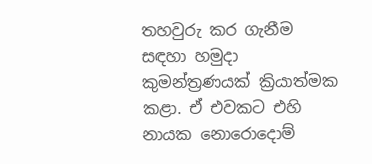තහවුරු කර ගැනීම සඳහා හමුදා කුමන්ත්‍රණයක් ක්‍රියාත්මක කළා. ඒ එවකට එහි නායක නොරොදොම්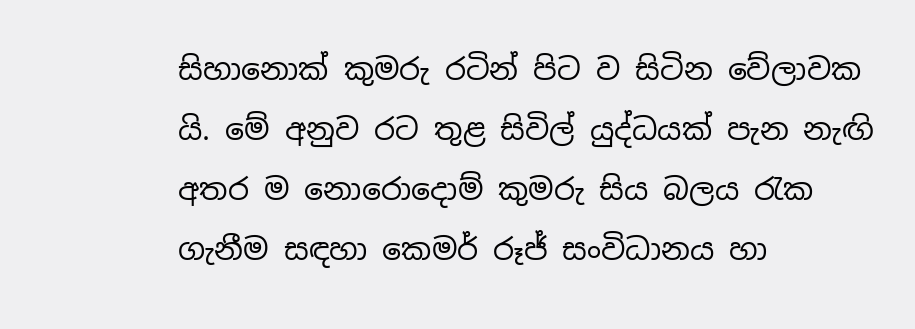සිහානොක් කුමරු රටින් පිට ව සිටින වේලාවක යි. මේ අනුව රට තුළ සිවිල් යුද්ධයක් පැන නැඟි අතර ම නොරොදොම් කුමරු සිය බලය රැක ගැනීම සඳහා කෙමර් රූජ් සංවිධානය හා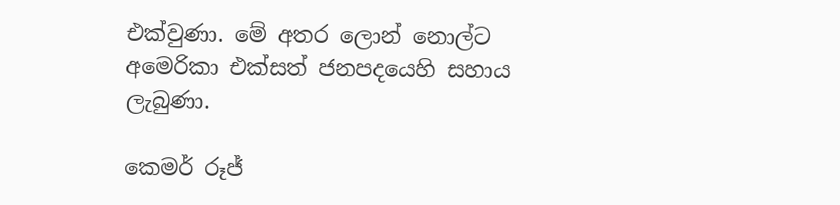එක්වුණා. මේ අතර ලොන් නොල්ට අමෙරිකා එක්සත් ජනපදයෙහි සහාය ලැබුණා.

කෙමර් රූජ්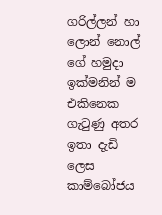ගරිල්ලන් හා ලොන් නොල් ගේ හමුදා ඉක්මනින් ම එකිනෙක ගැටුණු අතර ඉතා දැඩි ලෙස කාම්බෝජය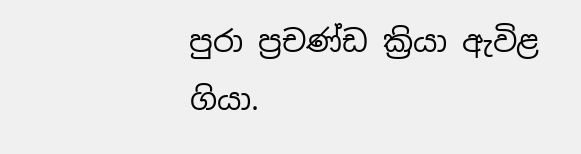පුරා ප්‍රචණ්ඩ ක්‍රියා ඇවිළ ගියා.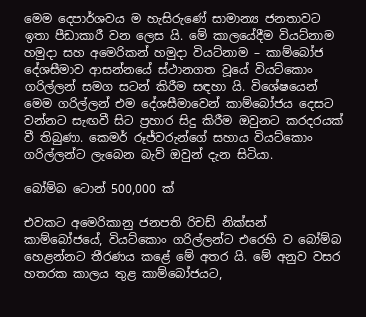මෙම දෙපාර්ශවය ම හැසිරුණේ සාමාන්‍ය ජනතාවට ඉතා පීඩාකාරී වන ලෙස යි. මේ කාලයේදීම වියට්නාම හමුදා සහ අමෙරිකන් හමුදා වියට්නාම – කාම්බෝජ දේශසීමාව ආසන්නයේ ස්ථානගත වූයේ වියට්කොං ගරිල්ලන් සමග සටන් කිරීම සඳහා යි. විශේෂයෙන් මෙම ගරිල්ලන් එම දේශසීමාවෙන් කාම්බෝජය දෙසට වන්නට සැඟවී සිට ප්‍රහාර සිදු කිරීම ඔවුනට කරදරයක් වී තිබුණා. කෙමර් රූජ්වරුන්ගේ සහාය වියට්කොං ගරිල්ලන්ට ලැබෙන බැව් ඔවුන් දැන සිටියා.

බෝම්බ ටොන් 500,000 ක්

එවකට අමෙරිකානු ජනපති රිචඩ් නික්සන් කාම්බෝජයේ, වියට්කොං ගරිල්ලන්ට එරෙහි ව බෝම්බ හෙළන්නට තීරණය කළේ මේ අතර යි. මේ අනුව වසර හතරක කාලය තුළ කාම්බෝජයට,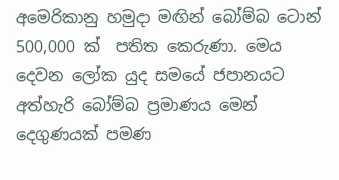අමෙරිකානු හමුදා මඟින් බෝම්බ ටොන් 500,000 ක්  පතිත කෙරුණා. මෙය දෙවන ලෝක යුද සමයේ ජපානයට අත්හැරි බෝම්බ ප්‍රමාණය මෙන් දෙගුණයක් පමණ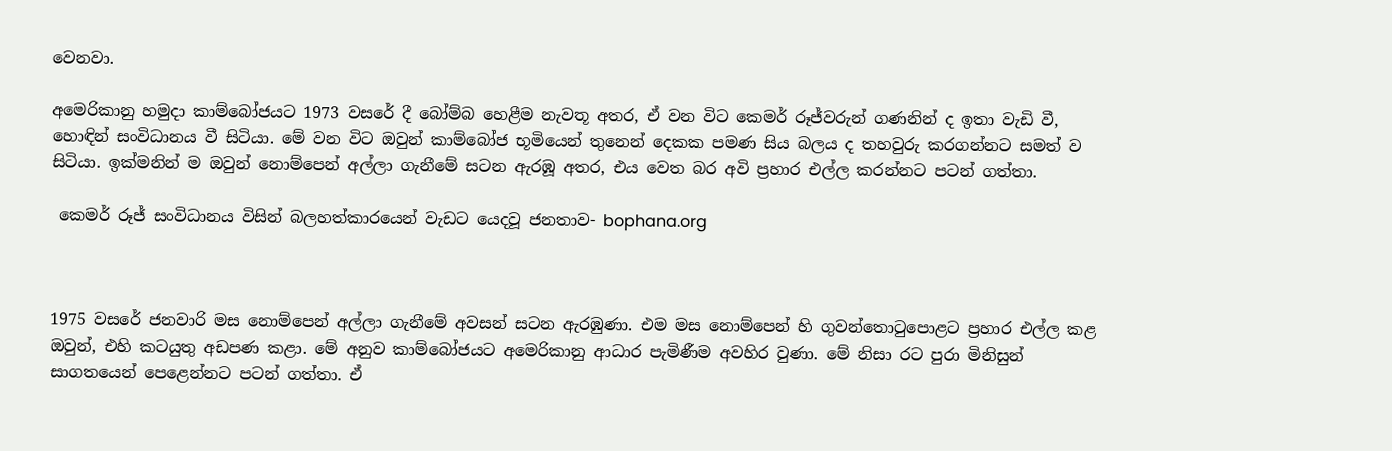වෙනවා.

අමෙරිකානු හමුදා කාම්බෝජයට 1973 වසරේ දී බෝම්බ හෙළීම නැවතූ අතර, ඒ වන විට කෙමර් රූජ්වරුන් ගණනින් ද ඉතා වැඩි වී, හොඳින් සංවිධානය වී සිටියා. මේ වන විට ඔවුන් කාම්බෝජ භූමියෙන් තුනෙන් දෙකක පමණ සිය බලය ද තහවුරු කරගන්නට සමත් ව සිටියා. ඉක්මනින් ම ඔවුන් නොම්පෙන් අල්ලා ගැනීමේ සටන ඇරඹූ අතර, එය වෙත බර අවි ප්‍රහාර එල්ල කරන්නට පටන් ගත්තා.

 කෙමර් රූජ් සංවිධානය විසින් බලහත්කාරයෙන් වැඩට යෙදවූ ජනතාව- bophana.org



1975 වසරේ ජනවාරි මස නොම්පෙන් අල්ලා ගැනීමේ අවසන් සටන ඇරඹුණා. එම මස නොම්පෙන් හි ගුවන්තොටුපොළට ප්‍රහාර එල්ල කළ ඔවුන්, එහි කටයුතු අඩපණ කළා. මේ අනුව කාම්බෝජයට අමෙරිකානු ආධාර පැමිණීම අවහිර වුණා. මේ නිසා රට පුරා මිනිසුන් සාගතයෙන් පෙළෙන්නට පටන් ගත්තා. ඒ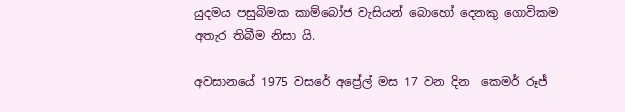යුදමය පසුබිමක කාම්බෝජ වැසියන් බොහෝ දෙනකු ගොවිකම අතැර තිබීම නිසා යි.

අවසානයේ 1975 වසරේ අප්‍රේල් මස 17 වන දින  කෙමර් රූජ්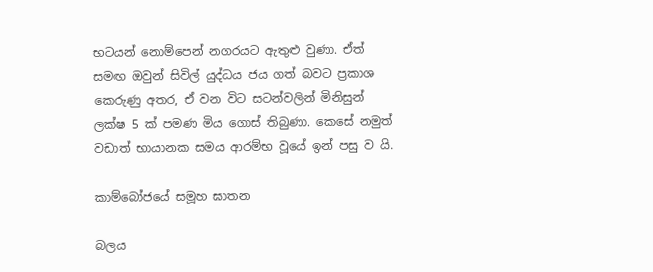භටයන් නොම්පෙන් නගරයට ඇතුළු වුණා. ඒත් සමඟ ඔවුන් සිවිල් යුද්ධය ජය ගත් බවට ප්‍රකාශ කෙරුණු අතර, ඒ වන විට සටන්වලින් මිනිසුන් ලක්ෂ 5 ක් පමණ මිය ගොස් තිබුණා. කෙසේ නමුත් වඩාත් භායානක සමය ආරම්භ වූයේ ඉන් පසු ව යි.

කාම්බෝජයේ සමූහ ඝාතන

බලය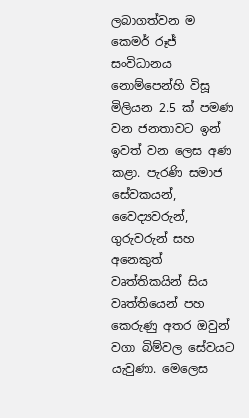ලබාගත්වන ම කෙමර් රූජ් සංවිධානය නොම්පෙන්හි විසූ මිලියන 2.5 ක් පමණ වන ජනතාවට ඉන් ඉවත් වන ලෙස අණ කළා. පැරණි සමාජ සේවකයන්, වෛද්‍යවරුන්, ගුරුවරුන් සහ අනෙකුත් වෘත්තිකයින් සිය වෘත්තියෙන් පහ කෙරුණු අතර ඔවුන් වගා බිම්වල සේවයට යැවුණා. මෙලෙස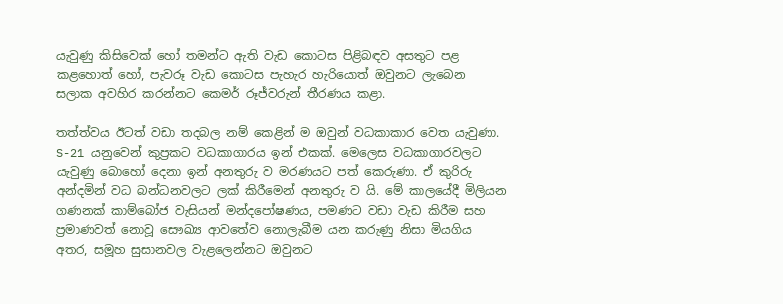යැවුණු කිසිවෙක් හෝ තමන්ට ඇති වැඩ කොටස පිළිබඳව අසතුට පළ කළහොත් හෝ, පැවරූ වැඩ කොටස පැහැර හැරියොත් ඔවුනට ලැබෙන සලාක අවහිර කරන්නට කෙමර් රූජ්වරුන් තීරණය කළා.

තත්ත්වය ඊටත් වඩා තදබල නම් කෙළින් ම ඔවුන් වධකාකාර වෙත යැවුණා. S-21 යනුවෙන් කුප්‍රකට වධකාගාරය ඉන් එකක්. මෙලෙස වධකාගාරවලට යැවුණු බොහෝ දෙනා ඉන් අනතුරු ව මරණයට පත් කෙරුණා. ඒ කුරිරු අන්දමින් වධ බන්ධනවලට ලක් කිරීමෙන් අනතුරු ව යි. මේ කාලයේදී මිලියන ගණනක් කාම්බෝජ වැසියන් මන්දපෝෂණය, පමණට වඩා වැඩ කිරීම සහ ප්‍රමාණවත් නොවූ සෞඛ්‍ය ආවතේව නොලැබීම යන කරුණු නිසා මියගිය අතර, සමූහ සුසානවල වැළලෙන්නට ඔවුනට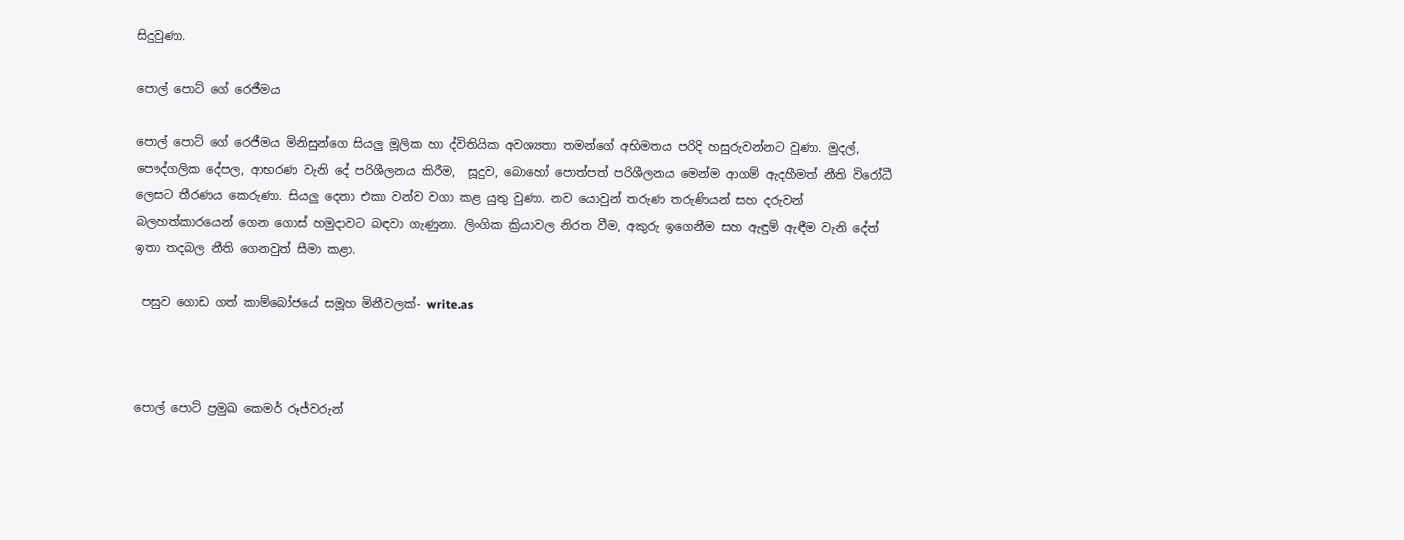සිදුවුණා.

පොල් පොට් ගේ රෙජීමය

පොල් පොට් ගේ රෙජීමය මිනිසුන්ගෙ සියලු මූලික හා ද්විතියික අවශ්‍යතා තමන්ගේ අභිමතය පරිදි හසුරුවන්නට වුණා. මුදල්, පෞද්ගලික දේපල, ආභරණ වැනි දේ පරිශීලනය කිරීම,  සූදුව, බොහෝ පොත්පත් පරිශීලනය මෙන්ම ආගම් ඇදහීමත් නීති විරෝධී ලෙසට තීරණය කෙරුණා. සියලු දෙනා එකා වන්ව වගා කළ යුතු වුණා. නව යොවුන් තරුණ තරුණියන් සහ දරුවන් බලහත්කාරයෙන් ගෙන ගොස් හමුදාවට බඳවා ගැණුනා. ලිංගික ක්‍රියාවල නිරත වීම, අකුරු ඉගෙනීම සහ ඇඳුම් ඇඳීම වැනි දේත් ඉතා තදබල නීති ගෙනවුත් සීමා කළා.

 පසුව ගොඩ ගත් කාම්බෝජයේ සමූහ මිනීවලක්- write.as



පොල් පොට් ප්‍රමුඛ කෙමර් රූජ්වරුන්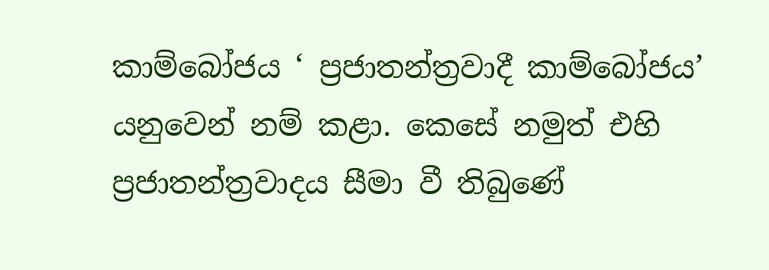කාම්බෝජය ‘ ප්‍රජාතන්ත්‍රවාදී කාම්බෝජය’ යනුවෙන් නම් කළා. කෙසේ නමුත් එහි ප්‍රජාතන්ත්‍රවාදය සීමා වී තිබුණේ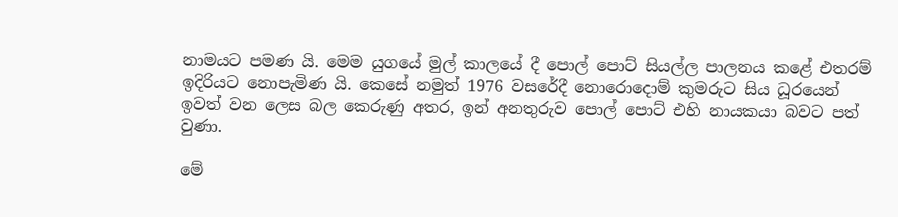නාමයට පමණ යි. මෙම යුගයේ මුල් කාලයේ දී පොල් පොට් සියල්ල පාලනය කළේ එතරම් ඉදිරියට නොපැමිණ යි. කෙසේ නමුත් 1976 වසරේදී නොරොදොම් කුමරුට සිය ධූරයෙන් ඉවත් වන ලෙස බල කෙරුණු අතර, ඉන් අනතුරුව පොල් පොට් එහි නායකයා බවට පත් වුණා.

මේ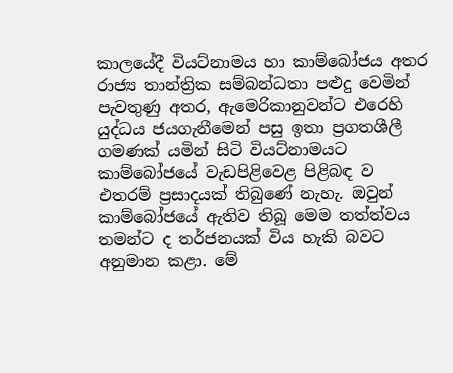කාලයේදී වියට්නාමය හා කාම්බෝජය අතර රාජ්‍ය තාන්ත්‍රික සම්බන්ධතා පළුදු වෙමින් පැවතුණු අතර, ඇමෙරිකානුවන්ට එරෙහි යුද්ධය ජයගැනීමෙන් පසු ඉතා ප්‍රගතශීලී ගමණක් යමින් සිටි වියට්නාමයට කාම්බෝජයේ වැඩපිළිවෙළ පිළිබඳ ව එතරම් ප්‍රසාදයක් තිබුණේ නැහැ. ඔවුන් කාම්බෝජයේ ඇතිව තිබූ මෙම තත්ත්වය තමන්ට ද තර්ජනයක් විය හැකි බවට අනුමාන කළා. මේ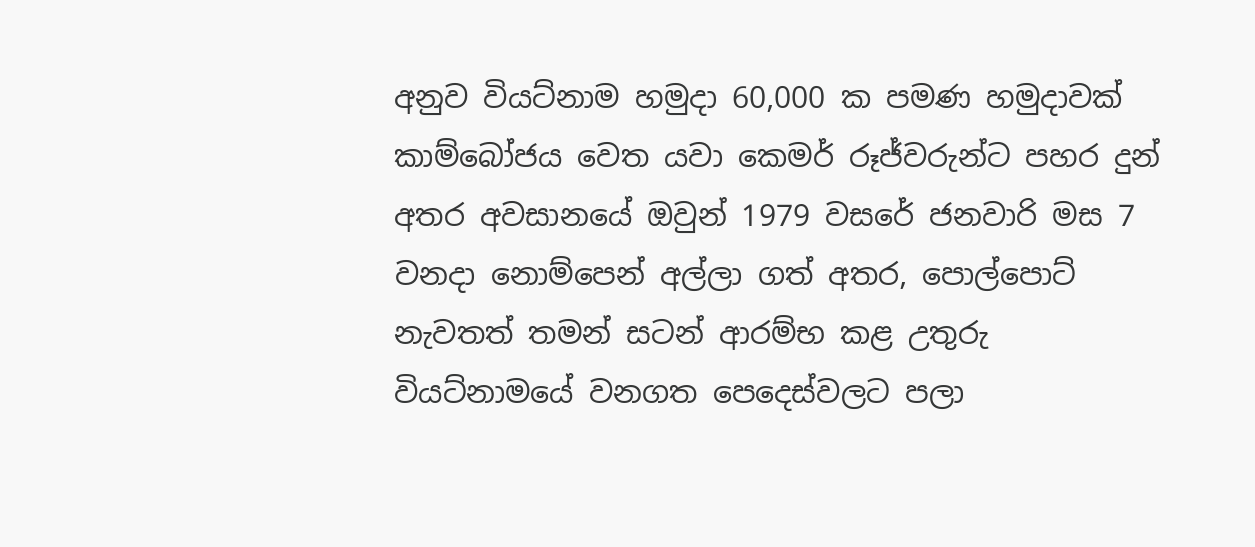අනුව වියට්නාම හමුදා 60,000 ක පමණ හමුදාවක් කාම්බෝජය වෙත යවා කෙමර් රූජ්වරුන්ට පහර දුන් අතර අවසානයේ ඔවුන් 1979 වසරේ ජනවාරි මස 7 වනදා නොම්පෙන් අල්ලා ගත් අතර, පොල්පොට් නැවතත් තමන් සටන් ආරම්භ කළ උතුරු වියට්නාමයේ වනගත පෙදෙස්වලට පලා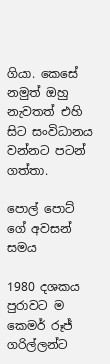ගියා. කෙසේ නමුත් ඔහු නැවතත් එහි සිට සංවිධානය වන්නට පටන් ගත්තා.

පොල් පොට් ගේ අවසන් සමය

1980 දශකය පුරාවට ම කෙමර් රූජ් ගරිල්ලන්ට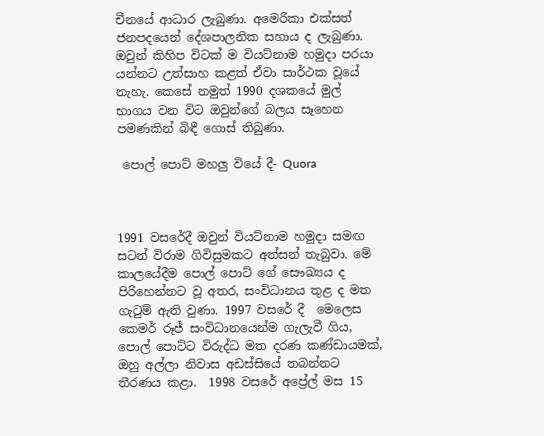චීනයේ ආධාර ලැබුණා. අමෙරිකා එක්සත් ජනපදයෙන් දේශපාලනික සහාය ද ලැබුණා. ඔවුන් කිහිප විටක් ම වියට්නාම හමුදා පරයා යන්නට උත්සාහ කළත් ඒවා සාර්ථක වූයේ නැහැ. කෙසේ නමුත් 1990 දශකයේ මුල් භාගය වන විට ඔවුන්ගේ බලය සෑහෙන පමණකින් බිඳී ගොස් තිබුණා.

 පොල් පොට් මහලු වියේ දී- Quora



1991 වසරේදී ඔවුන් වියට්නාම හමුදා සමඟ සටන් විරාම ගිවිසුමකට අත්සන් තැබුවා. මේ කාලයේදීම පොල් පොට් ගේ සෞඛ්‍යය ද පිරිහෙන්නට වූ අතර, සංවිධානය තුළ ද මත ගැටුම් ඇති වුණා. 1997 වසරේ දී  මෙලෙස කෙමර් රූජ් සංවිධානයෙන්ම ගැලැවී ගිය, පොල් පොට්ට විරුද්ධ මත දරණ කණ්ඩායමක්, ඔහු අල්ලා නිවාස අඩස්සියේ තබන්නට තීරණය කළා.  1998 වසරේ අප්‍රේල් මස 15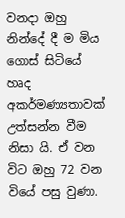වනදා ඔහු නින්දේ දී ම මිය ගොස් සිටියේ හෘද අකර්මණ්‍යතාවක් උත්සන්න වීම නිසා යි. ඒ වන විට ඔහු 72 වන වියේ පසු වුණා.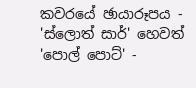කවරයේ ඡායාරූපය - 'ස්ලොත් සාර්' හෙවත් 'පොල් පොට්' -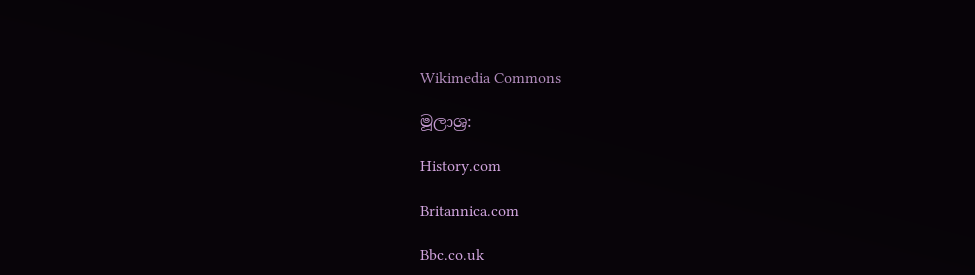Wikimedia Commons

මූලාශ්‍ර:

History.com

Britannica.com

Bbc.co.uk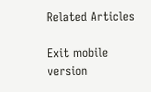Related Articles

Exit mobile version